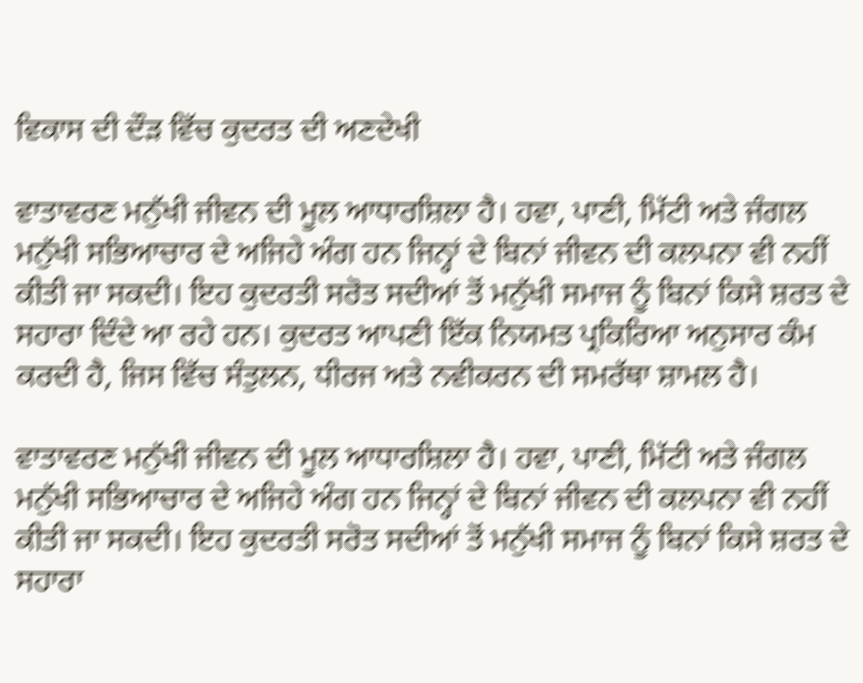ਵਿਕਾਸ ਦੀ ਦੌੜ ਵਿੱਚ ਕੁਦਰਤ ਦੀ ਅਣਦੇਖੀ

ਵਾਤਾਵਰਣ ਮਨੁੱਖੀ ਜੀਵਨ ਦੀ ਮੂਲ ਆਧਾਰਸ਼ਿਲਾ ਹੈ। ਹਵਾ, ਪਾਣੀ, ਮਿੱਟੀ ਅਤੇ ਜੰਗਲ ਮਨੁੱਖੀ ਸਭਿਆਚਾਰ ਦੇ ਅਜਿਹੇ ਅੰਗ ਹਨ ਜਿਨ੍ਹਾਂ ਦੇ ਬਿਨਾਂ ਜੀਵਨ ਦੀ ਕਲਪਨਾ ਵੀ ਨਹੀਂ ਕੀਤੀ ਜਾ ਸਕਦੀ। ਇਹ ਕੁਦਰਤੀ ਸਰੋਤ ਸਦੀਆਂ ਤੋਂ ਮਨੁੱਖੀ ਸਮਾਜ ਨੂੰ ਬਿਨਾਂ ਕਿਸੇ ਸ਼ਰਤ ਦੇ ਸਹਾਰਾ ਦਿੰਦੇ ਆ ਰਹੇ ਹਨ। ਕੁਦਰਤ ਆਪਣੀ ਇੱਕ ਨਿਯਮਤ ਪ੍ਰਕਿਰਿਆ ਅਨੁਸਾਰ ਕੰਮ ਕਰਦੀ ਹੈ, ਜਿਸ ਵਿੱਚ ਸੰਤੁਲਨ, ਧੀਰਜ ਅਤੇ ਨਵੀਕਰਨ ਦੀ ਸਮਰੱਥਾ ਸ਼ਾਮਲ ਹੈ।

ਵਾਤਾਵਰਣ ਮਨੁੱਖੀ ਜੀਵਨ ਦੀ ਮੂਲ ਆਧਾਰਸ਼ਿਲਾ ਹੈ। ਹਵਾ, ਪਾਣੀ, ਮਿੱਟੀ ਅਤੇ ਜੰਗਲ ਮਨੁੱਖੀ ਸਭਿਆਚਾਰ ਦੇ ਅਜਿਹੇ ਅੰਗ ਹਨ ਜਿਨ੍ਹਾਂ ਦੇ ਬਿਨਾਂ ਜੀਵਨ ਦੀ ਕਲਪਨਾ ਵੀ ਨਹੀਂ ਕੀਤੀ ਜਾ ਸਕਦੀ। ਇਹ ਕੁਦਰਤੀ ਸਰੋਤ ਸਦੀਆਂ ਤੋਂ ਮਨੁੱਖੀ ਸਮਾਜ ਨੂੰ ਬਿਨਾਂ ਕਿਸੇ ਸ਼ਰਤ ਦੇ ਸਹਾਰਾ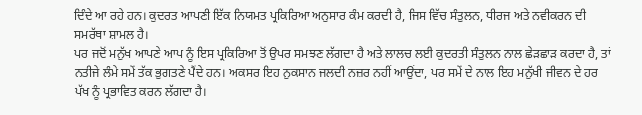ਦਿੰਦੇ ਆ ਰਹੇ ਹਨ। ਕੁਦਰਤ ਆਪਣੀ ਇੱਕ ਨਿਯਮਤ ਪ੍ਰਕਿਰਿਆ ਅਨੁਸਾਰ ਕੰਮ ਕਰਦੀ ਹੈ, ਜਿਸ ਵਿੱਚ ਸੰਤੁਲਨ, ਧੀਰਜ ਅਤੇ ਨਵੀਕਰਨ ਦੀ ਸਮਰੱਥਾ ਸ਼ਾਮਲ ਹੈ।
ਪਰ ਜਦੋਂ ਮਨੁੱਖ ਆਪਣੇ ਆਪ ਨੂੰ ਇਸ ਪ੍ਰਕਿਰਿਆ ਤੋਂ ਉਪਰ ਸਮਝਣ ਲੱਗਦਾ ਹੈ ਅਤੇ ਲਾਲਚ ਲਈ ਕੁਦਰਤੀ ਸੰਤੁਲਨ ਨਾਲ ਛੇੜਛਾੜ ਕਰਦਾ ਹੈ, ਤਾਂ ਨਤੀਜੇ ਲੰਮੇ ਸਮੇਂ ਤੱਕ ਭੁਗਤਣੇ ਪੈਂਦੇ ਹਨ। ਅਕਸਰ ਇਹ ਨੁਕਸਾਨ ਜਲਦੀ ਨਜ਼ਰ ਨਹੀਂ ਆਉਂਦਾ, ਪਰ ਸਮੇਂ ਦੇ ਨਾਲ ਇਹ ਮਨੁੱਖੀ ਜੀਵਨ ਦੇ ਹਰ ਪੱਖ ਨੂੰ ਪ੍ਰਭਾਵਿਤ ਕਰਨ ਲੱਗਦਾ ਹੈ।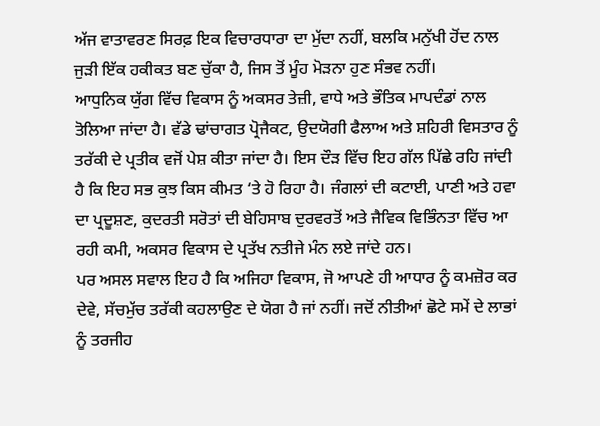ਅੱਜ ਵਾਤਾਵਰਣ ਸਿਰਫ਼ ਇਕ ਵਿਚਾਰਧਾਰਾ ਦਾ ਮੁੱਦਾ ਨਹੀਂ, ਬਲਕਿ ਮਨੁੱਖੀ ਹੋਂਦ ਨਾਲ ਜੁੜੀ ਇੱਕ ਹਕੀਕਤ ਬਣ ਚੁੱਕਾ ਹੈ, ਜਿਸ ਤੋਂ ਮੂੰਹ ਮੋੜਨਾ ਹੁਣ ਸੰਭਵ ਨਹੀਂ।
ਆਧੁਨਿਕ ਯੁੱਗ ਵਿੱਚ ਵਿਕਾਸ ਨੂੰ ਅਕਸਰ ਤੇਜ਼ੀ, ਵਾਧੇ ਅਤੇ ਭੌਤਿਕ ਮਾਪਦੰਡਾਂ ਨਾਲ ਤੋਲਿਆ ਜਾਂਦਾ ਹੈ। ਵੱਡੇ ਢਾਂਚਾਗਤ ਪ੍ਰੋਜੈਕਟ, ਉਦਯੋਗੀ ਫੈਲਾਅ ਅਤੇ ਸ਼ਹਿਰੀ ਵਿਸਤਾਰ ਨੂੰ ਤਰੱਕੀ ਦੇ ਪ੍ਰਤੀਕ ਵਜੋਂ ਪੇਸ਼ ਕੀਤਾ ਜਾਂਦਾ ਹੈ। ਇਸ ਦੌੜ ਵਿੱਚ ਇਹ ਗੱਲ ਪਿੱਛੇ ਰਹਿ ਜਾਂਦੀ ਹੈ ਕਿ ਇਹ ਸਭ ਕੁਝ ਕਿਸ ਕੀਮਤ ‘ਤੇ ਹੋ ਰਿਹਾ ਹੈ। ਜੰਗਲਾਂ ਦੀ ਕਟਾਈ, ਪਾਣੀ ਅਤੇ ਹਵਾ ਦਾ ਪ੍ਰਦੂਸ਼ਣ, ਕੁਦਰਤੀ ਸਰੋਤਾਂ ਦੀ ਬੇਹਿਸਾਬ ਦੁਰਵਰਤੋਂ ਅਤੇ ਜੈਵਿਕ ਵਿਭਿੰਨਤਾ ਵਿੱਚ ਆ ਰਹੀ ਕਮੀ, ਅਕਸਰ ਵਿਕਾਸ ਦੇ ਪ੍ਰਤੱਖ ਨਤੀਜੇ ਮੰਨ ਲਏ ਜਾਂਦੇ ਹਨ।
ਪਰ ਅਸਲ ਸਵਾਲ ਇਹ ਹੈ ਕਿ ਅਜਿਹਾ ਵਿਕਾਸ, ਜੋ ਆਪਣੇ ਹੀ ਆਧਾਰ ਨੂੰ ਕਮਜ਼ੋਰ ਕਰ ਦੇਵੇ, ਸੱਚਮੁੱਚ ਤਰੱਕੀ ਕਹਲਾਉਣ ਦੇ ਯੋਗ ਹੈ ਜਾਂ ਨਹੀਂ। ਜਦੋਂ ਨੀਤੀਆਂ ਛੋਟੇ ਸਮੇਂ ਦੇ ਲਾਭਾਂ ਨੂੰ ਤਰਜੀਹ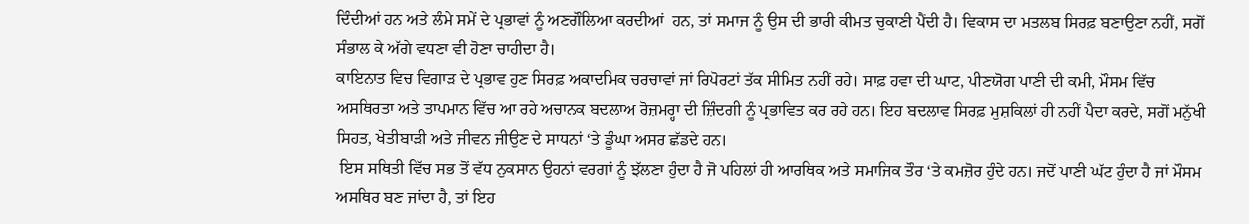ਦਿੰਦੀਆਂ ਹਨ ਅਤੇ ਲੰਮੇ ਸਮੇਂ ਦੇ ਪ੍ਰਭਾਵਾਂ ਨੂੰ ਅਣਗੌਲਿਆ ਕਰਦੀਆਂ  ਹਨ, ਤਾਂ ਸਮਾਜ ਨੂੰ ਉਸ ਦੀ ਭਾਰੀ ਕੀਮਤ ਚੁਕਾਣੀ ਪੈਂਦੀ ਹੈ। ਵਿਕਾਸ ਦਾ ਮਤਲਬ ਸਿਰਫ਼ ਬਣਾਉਣਾ ਨਹੀਂ, ਸਗੋਂ ਸੰਭਾਲ ਕੇ ਅੱਗੇ ਵਧਣਾ ਵੀ ਹੋਣਾ ਚਾਹੀਦਾ ਹੈ।
ਕਾਇਨਾਤ ਵਿਚ ਵਿਗਾੜ ਦੇ ਪ੍ਰਭਾਵ ਹੁਣ ਸਿਰਫ਼ ਅਕਾਦਮਿਕ ਚਰਚਾਵਾਂ ਜਾਂ ਰਿਪੋਰਟਾਂ ਤੱਕ ਸੀਮਿਤ ਨਹੀਂ ਰਹੇ। ਸਾਫ਼ ਹਵਾ ਦੀ ਘਾਟ, ਪੀਣਯੋਗ ਪਾਣੀ ਦੀ ਕਮੀ, ਮੌਸਮ ਵਿੱਚ ਅਸਥਿਰਤਾ ਅਤੇ ਤਾਪਮਾਨ ਵਿੱਚ ਆ ਰਹੇ ਅਚਾਨਕ ਬਦਲਾਅ ਰੋਜ਼ਮਰ੍ਹਾ ਦੀ ਜ਼ਿੰਦਗੀ ਨੂੰ ਪ੍ਰਭਾਵਿਤ ਕਰ ਰਹੇ ਹਨ। ਇਹ ਬਦਲਾਵ ਸਿਰਫ਼ ਮੁਸ਼ਕਿਲਾਂ ਹੀ ਨਹੀਂ ਪੈਦਾ ਕਰਦੇ, ਸਗੋਂ ਮਨੁੱਖੀ ਸਿਹਤ, ਖੇਤੀਬਾੜੀ ਅਤੇ ਜੀਵਨ ਜੀਉਣ ਦੇ ਸਾਧਨਾਂ ‘ਤੇ ਡੂੰਘਾ ਅਸਰ ਛੱਡਦੇ ਹਨ।
 ਇਸ ਸਥਿਤੀ ਵਿੱਚ ਸਭ ਤੋਂ ਵੱਧ ਨੁਕਸਾਨ ਉਹਨਾਂ ਵਰਗਾਂ ਨੂੰ ਝੱਲਣਾ ਹੁੰਦਾ ਹੈ ਜੋ ਪਹਿਲਾਂ ਹੀ ਆਰਥਿਕ ਅਤੇ ਸਮਾਜਿਕ ਤੌਰ ‘ਤੇ ਕਮਜ਼ੋਰ ਹੁੰਦੇ ਹਨ। ਜਦੋਂ ਪਾਣੀ ਘੱਟ ਹੁੰਦਾ ਹੈ ਜਾਂ ਮੌਸਮ ਅਸਥਿਰ ਬਣ ਜਾਂਦਾ ਹੈ, ਤਾਂ ਇਹ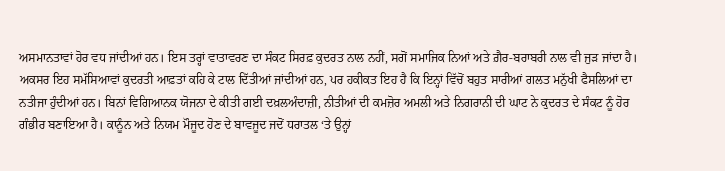ਅਸਮਾਨਤਾਵਾਂ ਹੋਰ ਵਧ ਜਾਂਦੀਆਂ ਹਨ। ਇਸ ਤਰ੍ਹਾਂ ਵਾਤਾਵਰਣ ਦਾ ਸੰਕਟ ਸਿਰਫ਼ ਕੁਦਰਤ ਨਾਲ ਨਹੀਂ, ਸਗੋਂ ਸਮਾਜਿਕ ਨਿਆਂ ਅਤੇ ਗ਼ੈਰ-ਬਰਾਬਰੀ ਨਾਲ ਵੀ ਜੁੜ ਜਾਂਦਾ ਹੈ।
ਅਕਸਰ ਇਹ ਸਮੱਸਿਆਵਾਂ ਕੁਦਰਤੀ ਆਫ਼ਤਾਂ ਕਹਿ ਕੇ ਟਾਲ ਦਿੱਤੀਆਂ ਜਾਂਦੀਆਂ ਹਨ, ਪਰ ਹਕੀਕਤ ਇਹ ਹੈ ਕਿ ਇਨ੍ਹਾਂ ਵਿੱਚੋਂ ਬਹੁਤ ਸਾਰੀਆਂ ਗਲਤ ਮਨੁੱਖੀ ਫੈਸਲਿਆਂ ਦਾ ਨਤੀਜਾ ਹੁੰਦੀਆਂ ਹਨ। ਬਿਨਾਂ ਵਿਗਿਆਨਕ ਯੋਜਨਾ ਦੇ ਕੀਤੀ ਗਈ ਦਖ਼ਲਅੰਦਾਜ਼ੀ, ਨੀਤੀਆਂ ਦੀ ਕਮਜ਼ੋਰ ਅਮਲੀ ਅਤੇ ਨਿਗਰਾਨੀ ਦੀ ਘਾਟ ਨੇ ਕੁਦਰਤ ਦੇ ਸੰਕਟ ਨੂੰ ਹੋਰ ਗੰਭੀਰ ਬਣਾਇਆ ਹੈ। ਕਾਨੂੰਨ ਅਤੇ ਨਿਯਮ ਮੌਜੂਦ ਹੋਣ ਦੇ ਬਾਵਜੂਦ ਜਦੋਂ ਧਰਾਤਲ ‘ਤੇ ਉਨ੍ਹਾਂ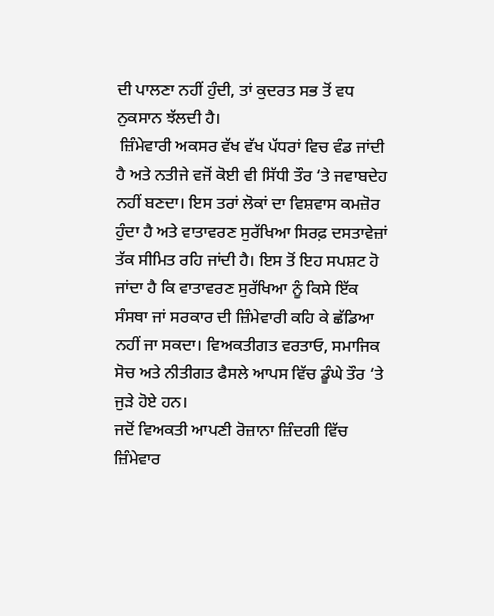ਦੀ ਪਾਲਣਾ ਨਹੀਂ ਹੁੰਦੀ, ਤਾਂ ਕੁਦਰਤ ਸਭ ਤੋਂ ਵਧ ਨੁਕਸਾਨ ਝੱਲਦੀ ਹੈ।
 ਜ਼ਿੰਮੇਵਾਰੀ ਅਕਸਰ ਵੱਖ ਵੱਖ ਪੱਧਰਾਂ ਵਿਚ ਵੰਡ ਜਾਂਦੀ ਹੈ ਅਤੇ ਨਤੀਜੇ ਵਜੋਂ ਕੋਈ ਵੀ ਸਿੱਧੀ ਤੌਰ ‘ਤੇ ਜਵਾਬਦੇਹ ਨਹੀਂ ਬਣਦਾ। ਇਸ ਤਰਾਂ ਲੋਕਾਂ ਦਾ ਵਿਸ਼ਵਾਸ ਕਮਜ਼ੋਰ ਹੁੰਦਾ ਹੈ ਅਤੇ ਵਾਤਾਵਰਣ ਸੁਰੱਖਿਆ ਸਿਰਫ਼ ਦਸਤਾਵੇਜ਼ਾਂ ਤੱਕ ਸੀਮਿਤ ਰਹਿ ਜਾਂਦੀ ਹੈ। ਇਸ ਤੋਂ ਇਹ ਸਪਸ਼ਟ ਹੋ ਜਾਂਦਾ ਹੈ ਕਿ ਵਾਤਾਵਰਣ ਸੁਰੱਖਿਆ ਨੂੰ ਕਿਸੇ ਇੱਕ ਸੰਸਥਾ ਜਾਂ ਸਰਕਾਰ ਦੀ ਜ਼ਿੰਮੇਵਾਰੀ ਕਹਿ ਕੇ ਛੱਡਿਆ ਨਹੀਂ ਜਾ ਸਕਦਾ। ਵਿਅਕਤੀਗਤ ਵਰਤਾਓ, ਸਮਾਜਿਕ ਸੋਚ ਅਤੇ ਨੀਤੀਗਤ ਫੈਸਲੇ ਆਪਸ ਵਿੱਚ ਡੂੰਘੇ ਤੌਰ ‘ਤੇ ਜੁੜੇ ਹੋਏ ਹਨ।
ਜਦੋਂ ਵਿਅਕਤੀ ਆਪਣੀ ਰੋਜ਼ਾਨਾ ਜ਼ਿੰਦਗੀ ਵਿੱਚ ਜ਼ਿੰਮੇਵਾਰ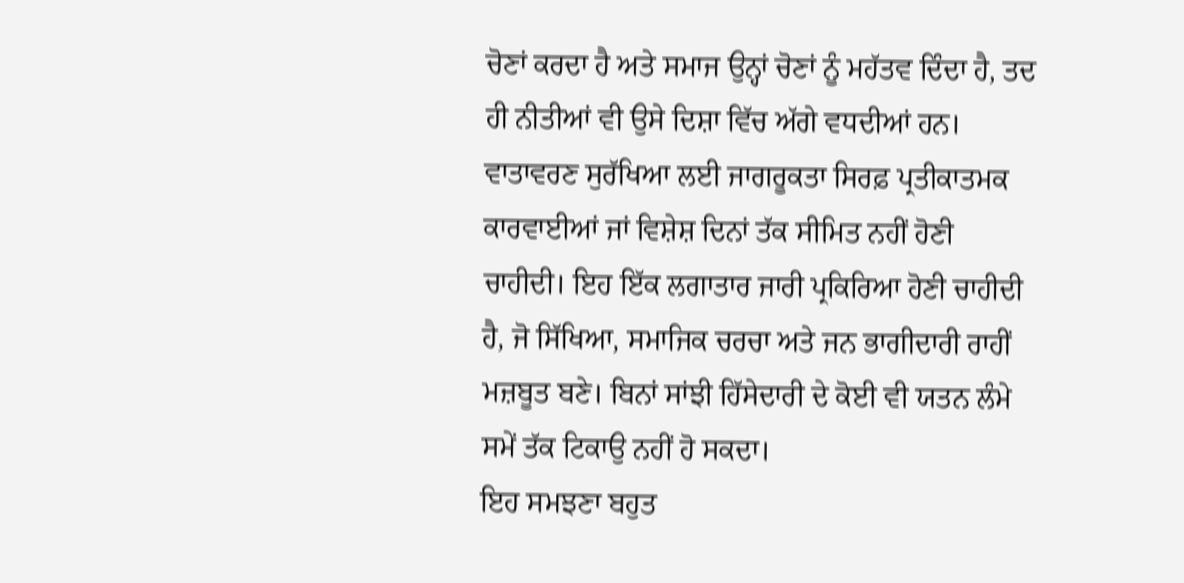ਚੋਣਾਂ ਕਰਦਾ ਹੈ ਅਤੇ ਸਮਾਜ ਉਨ੍ਹਾਂ ਚੋਣਾਂ ਨੂੰ ਮਹੱਤਵ ਦਿੰਦਾ ਹੈ, ਤਦ ਹੀ ਨੀਤੀਆਂ ਵੀ ਉਸੇ ਦਿਸ਼ਾ ਵਿੱਚ ਅੱਗੇ ਵਧਦੀਆਂ ਹਨ। ਵਾਤਾਵਰਣ ਸੁਰੱਖਿਆ ਲਈ ਜਾਗਰੂਕਤਾ ਸਿਰਫ਼ ਪ੍ਰਤੀਕਾਤਮਕ ਕਾਰਵਾਈਆਂ ਜਾਂ ਵਿਸ਼ੇਸ਼ ਦਿਨਾਂ ਤੱਕ ਸੀਮਿਤ ਨਹੀਂ ਹੋਣੀ ਚਾਹੀਦੀ। ਇਹ ਇੱਕ ਲਗਾਤਾਰ ਜਾਰੀ ਪ੍ਰਕਿਰਿਆ ਹੋਣੀ ਚਾਹੀਦੀ ਹੈ, ਜੋ ਸਿੱਖਿਆ, ਸਮਾਜਿਕ ਚਰਚਾ ਅਤੇ ਜਨ ਭਾਗੀਦਾਰੀ ਰਾਹੀਂ ਮਜ਼ਬੂਤ ਬਣੇ। ਬਿਨਾਂ ਸਾਂਝੀ ਹਿੱਸੇਦਾਰੀ ਦੇ ਕੋਈ ਵੀ ਯਤਨ ਲੰਮੇ ਸਮੇਂ ਤੱਕ ਟਿਕਾਉ ਨਹੀਂ ਹੋ ਸਕਦਾ।
ਇਹ ਸਮਝਣਾ ਬਹੁਤ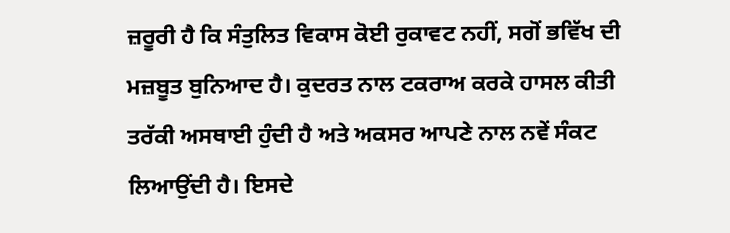ਜ਼ਰੂਰੀ ਹੈ ਕਿ ਸੰਤੁਲਿਤ ਵਿਕਾਸ ਕੋਈ ਰੁਕਾਵਟ ਨਹੀਂ, ਸਗੋਂ ਭਵਿੱਖ ਦੀ ਮਜ਼ਬੂਤ ਬੁਨਿਆਦ ਹੈ। ਕੁਦਰਤ ਨਾਲ ਟਕਰਾਅ ਕਰਕੇ ਹਾਸਲ ਕੀਤੀ ਤਰੱਕੀ ਅਸਥਾਈ ਹੁੰਦੀ ਹੈ ਅਤੇ ਅਕਸਰ ਆਪਣੇ ਨਾਲ ਨਵੇਂ ਸੰਕਟ ਲਿਆਉਂਦੀ ਹੈ। ਇਸਦੇ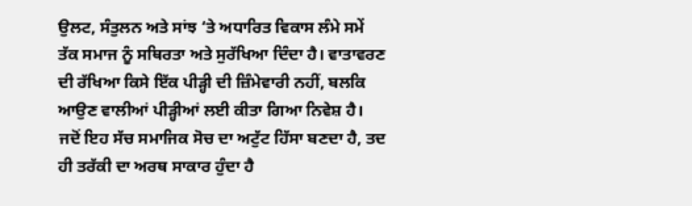ਉਲਟ, ਸੰਤੁਲਨ ਅਤੇ ਸਾਂਝ ‘ਤੇ ਅਧਾਰਿਤ ਵਿਕਾਸ ਲੰਮੇ ਸਮੇਂ ਤੱਕ ਸਮਾਜ ਨੂੰ ਸਥਿਰਤਾ ਅਤੇ ਸੁਰੱਖਿਆ ਦਿੰਦਾ ਹੈ। ਵਾਤਾਵਰਣ ਦੀ ਰੱਖਿਆ ਕਿਸੇ ਇੱਕ ਪੀੜ੍ਹੀ ਦੀ ਜ਼ਿੰਮੇਵਾਰੀ ਨਹੀਂ, ਬਲਕਿ ਆਉਣ ਵਾਲੀਆਂ ਪੀੜ੍ਹੀਆਂ ਲਈ ਕੀਤਾ ਗਿਆ ਨਿਵੇਸ਼ ਹੈ। ਜਦੋਂ ਇਹ ਸੱਚ ਸਮਾਜਿਕ ਸੋਚ ਦਾ ਅਟੁੱਟ ਹਿੱਸਾ ਬਣਦਾ ਹੈ, ਤਦ ਹੀ ਤਰੱਕੀ ਦਾ ਅਰਥ ਸਾਕਾਰ ਹੁੰਦਾ ਹੈ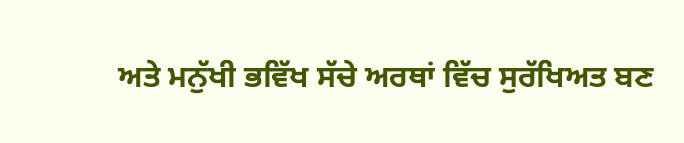ਅਤੇ ਮਨੁੱਖੀ ਭਵਿੱਖ ਸੱਚੇ ਅਰਥਾਂ ਵਿੱਚ ਸੁਰੱਖਿਅਤ ਬਣ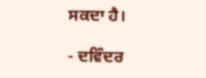ਸਕਦਾ ਹੈ।

- ਦਵਿੰਦਰ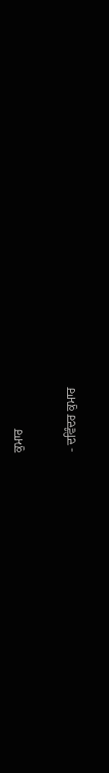ਕੁਮਾਰ

- ਦਵਿੰਦਰ ਕੁਮਾਰ